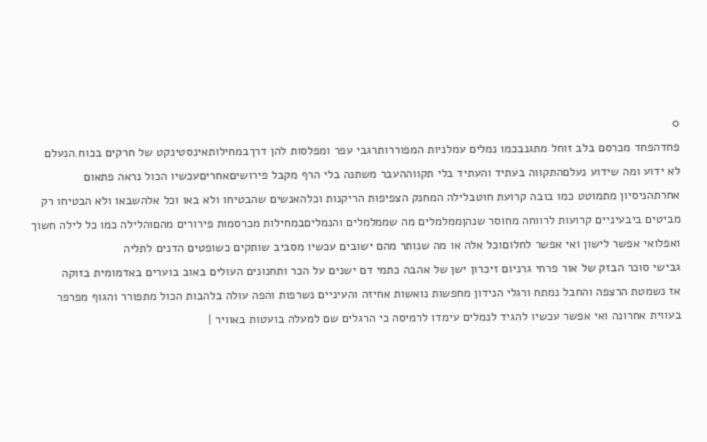0
פחדהפחד מכרסם בלב זוחל מתגנבכמו נמלים עמלניות המפוררותרגבי עפר ומפלסות להן דרךבמחילותאינסטינקט של חרקים בכוח.הנעלם לא ידוע ומה שידוע נעלםהתקווה בעתיד והעתיד בלי תקווההעבר משתנה בלי הרף מקבל פירושיםאחריםעכשיו הכול נראה פתאום אחרתהניסיון מתמוטט כמו בובה קרועת חוטבלילה המחנק הצפיפות הריקנות וכלהאנשים שהבטיחו ולא באו וכל אלהשבאו ולא הבטיחו רק מביטים ביבעיניים קרועות לרווחה מחוסר שנהןממלמלים מה שממלמלים והנמליםבמחילות מכרסמות פירורים מהםוהלילה כמו כל לילה חשוך ואפלואי אפשר לישון ואי אפשר לחלוםוכל אלה או מה שנותר מהם ישובים עכשיו מסביב שותקים כשופטים הדנים לתליה
גבישי סוכר הבזק של אור פרחי גרניום זיכרון ישן של אהבה כתמי דם ישנים על הכר ותחנונים העולים באוב בוערים באדמומית בזוקה
אז נשמטת הרצפה והחבל נמתח ורגלי הנידון מחפשות נואשות אחיזה והעיניים נשרפות והפה עולה בלהבות הכול מתפורר והגוף מפרפר בעווית אחרונה ואי אפשר עכשיו להגיד לנמלים עימדו לרמיסה כי הרגלים שם למעלה בועטות באוויר |